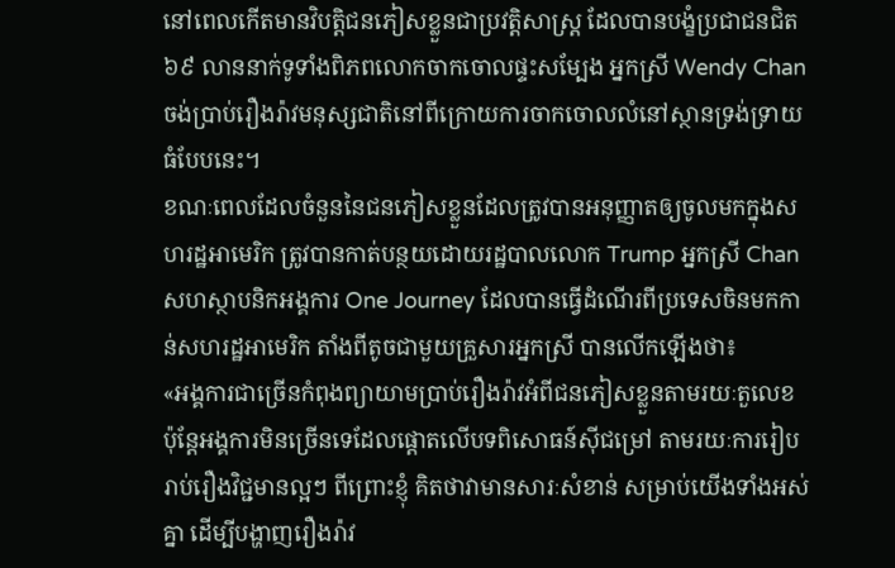នៅពេលកើតមានវិបត្តិជនភៀសខ្លួនជាប្រវត្តិសាស្ត្រ ដែលបានបង្ខំប្រជាជនជិត ៦៩ លាននាក់ទូទាំងពិភពលោកចាកចោលផ្ទះសម្បែង អ្នកស្រី Wendy Chan ចង់ប្រាប់រឿងរ៉ាវមនុស្សជាតិនៅពីក្រោយការចាកចោលលំនៅស្ថានទ្រង់ទ្រាយធំបែបនេះ។
ខណៈពេលដែលចំនួននៃជនភៀសខ្លួនដែលត្រូវបានអនុញ្ញាតឲ្យចូលមកក្នុងសហរដ្ឋអាមេរិក ត្រូវបានកាត់បន្ថយដោយរដ្ឋបាលលោក Trump អ្នកស្រី Chan សហស្ថាបនិកអង្គការ One Journey ដែលបានធ្វើដំណើរពីប្រទេសចិនមកកាន់សហរដ្ឋអាមេរិក តាំងពីតូចជាមួយគ្រួសារអ្នកស្រី បានលើកឡើងថា៖
«អង្គការជាច្រើនកំពុងព្យាយាមប្រាប់រឿងរ៉ាវអំពីជនភៀសខ្លួនតាមរយៈតួលេខ ប៉ុន្តែអង្គការមិនច្រើនទេដែលផ្ដោតលើបទពិសោធន៍ស៊ីជម្រៅ តាមរយៈការរៀបរាប់រឿងវិជ្ជមានល្អៗ ពីព្រោះខ្ញុំ គិតថាវាមានសារៈសំខាន់ សម្រាប់យើងទាំងអស់គ្នា ដើម្បីបង្ហាញរឿងរ៉ាវ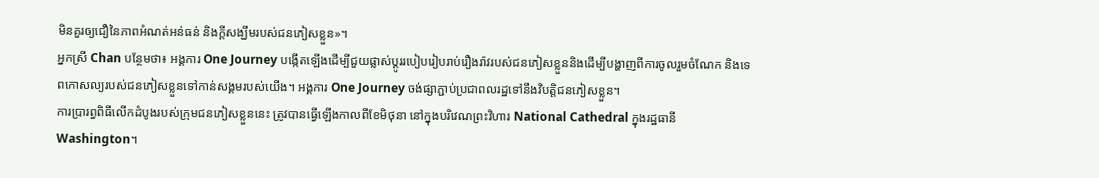មិនគួរឲ្យជឿនៃភាពអំណត់អន់ធន់ និងក្ដីសង្ឃឹមរបស់ជនភៀសខ្លួន»។
អ្នកស្រី Chan បន្ថែមថា៖ អង្គការ One Journey បង្កើតឡើងដើម្បីជួយផ្លាស់ប្ដូររបៀបរៀបរាប់រឿងរ៉ាវរបស់ជនភៀសខ្លួននិងដើម្បីបង្ហាញពីការចូលរួមចំណែក និងទេពកោសល្យរបស់ជនភៀសខ្លួនទៅកាន់សង្គមរបស់យើង។ អង្គការ One Journey ចង់ផ្សាភ្ជាប់ប្រជាពលរដ្ឋទៅនឹងវិបត្តិជនភៀសខ្លួន។
ការប្រារព្ធពិធីលើកដំបូងរបស់ក្រុមជនភៀសខ្លួននេះ ត្រូវបានធ្វើឡើងកាលពីខែមិថុនា នៅក្នុងបរិវេណព្រះវិហារ National Cathedral ក្នុងរដ្ឋធានី Washington។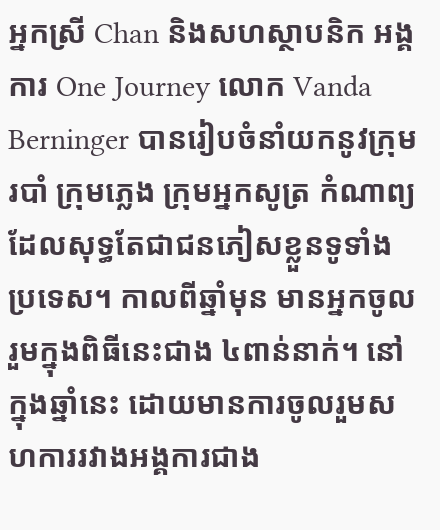អ្នកស្រី Chan និងសហស្ថាបនិក អង្គការ One Journey លោក Vanda Berninger បានរៀបចំនាំយកនូវក្រុមរបាំ ក្រុមភ្លេង ក្រុមអ្នកសូត្រ កំណាព្យ ដែលសុទ្ធតែជាជនភៀសខ្លួនទូទាំងប្រទេស។ កាលពីឆ្នាំមុន មានអ្នកចូលរួមក្នុងពិធីនេះជាង ៤ពាន់នាក់។ នៅក្នុងឆ្នាំនេះ ដោយមានការចូលរួមសហការរវាងអង្គការជាង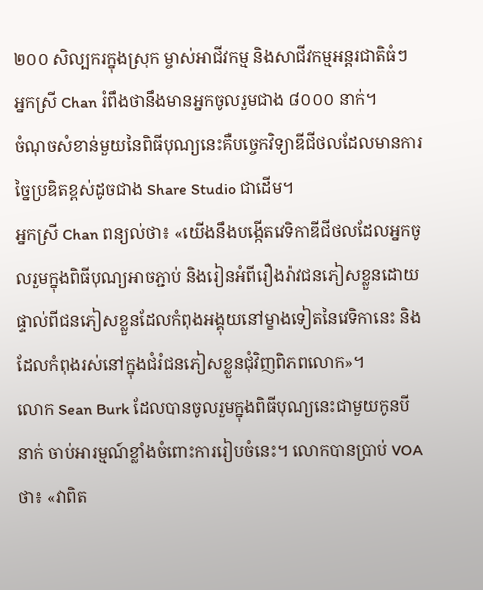២០០ សិល្បករក្នុងស្រុក ម្ចាស់អាជីវកម្ម និងសាជីវកម្មអន្តរជាតិធំៗ អ្នកស្រី Chan រំពឹងថានឹងមានអ្នកចូលរួមជាង ៨០០០ នាក់។
ចំណុចសំខាន់មួយនៃពិធីបុណ្យនេះគឺបច្ចេកវិទ្យាឌីជីថលដែលមានការច្នៃប្រឌិតខ្ពស់ដូចជាង Share Studio ជាដើម។
អ្នកស្រី Chan ពន្យល់ថា៖ «យើងនឹងបង្កើតវេទិកាឌីជីថលដែលអ្នកចូលរួមក្នុងពិធីបុណ្យអាចភ្ជាប់ និងរៀនអំពីរឿងរ៉ាវជនភៀសខ្លួនដោយផ្ទាល់ពីជនភៀសខ្លួនដែលកំពុងអង្គុយនៅម្ខាងទៀតនៃវេទិកានេះ និងដែលកំពុងរស់នៅក្នុងជំរំជនភៀសខ្លួនជុំវិញពិភពលោក»។
លោក Sean Burk ដែលបានចូលរួមក្នុងពិធីបុណ្យនេះជាមួយកូនបីនាក់ ចាប់អារម្មណ៍ខ្លាំងចំពោះការរៀបចំនេះ។ លោកបានប្រាប់ VOA ថា៖ «វាពិត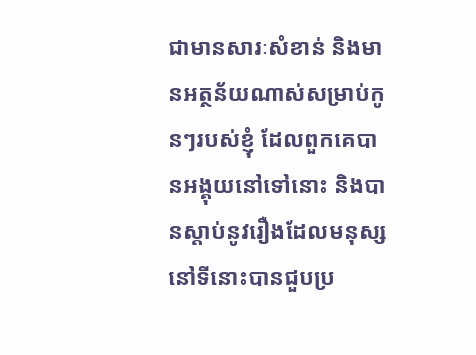ជាមានសារៈសំខាន់ និងមានអត្ថន័យណាស់សម្រាប់កូនៗរបស់ខ្ញុំ ដែលពួកគេបានអង្គុយនៅទៅនោះ និងបានស្ដាប់នូវរឿងដែលមនុស្សនៅទីនោះបានជួបប្រ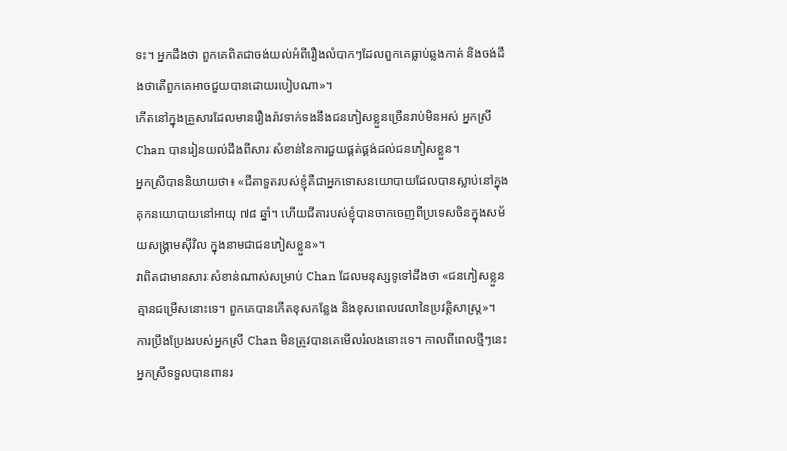ទះ។ អ្នកដឹងថា ពួកគេពិតជាចង់យល់អំពីរឿងលំបាកៗដែលពួកគេធ្លាប់ឆ្លងកាត់ និងចង់ដឹងថាតើពួកគេអាចជួយបានដោយរបៀបណា»។
កើតនៅក្នុងគ្រួសារដែលមានរឿងរ៉ាវទាក់ទងនឹងជនភៀសខ្លួនច្រើនរាប់មិនអស់ អ្នកស្រី Chan បានរៀនយល់ដឹងពីសារៈសំខាន់នៃការជួយផ្គត់ផ្គង់ដល់ជនភៀសខ្លួន។
អ្នកស្រីបាននិយាយថា៖ «ជីតាទួតរបស់ខ្ញុំគឺជាអ្នកទោសនយោបាយដែលបានស្លាប់នៅក្នុងគុកនយោបាយនៅអាយុ ៧៨ ឆ្នាំ។ ហើយជីតារបស់ខ្ញុំបានចាកចេញពីប្រទេសចិនក្នុងសម័យសង្គ្រាមស៊ីវិល ក្នុងនាមជាជនភៀសខ្លួន»។
វាពិតជាមានសារៈសំខាន់ណាស់សម្រាប់ Chan ដែលមនុស្សទូទៅដឹងថា «ជនភៀសខ្លួនគ្មានជម្រើសនោះទេ។ ពួកគេបានកើតខុសកន្លែង និងខុសពេលវេលានៃប្រវត្តិសាស្ត្រ»។
ការប្រឹងប្រែងរបស់អ្នកស្រី Chan មិនត្រូវបានគេមើលរំលងនោះទេ។ កាលពីពេលថ្មីៗនេះ អ្នកស្រីទទួលបានពានរ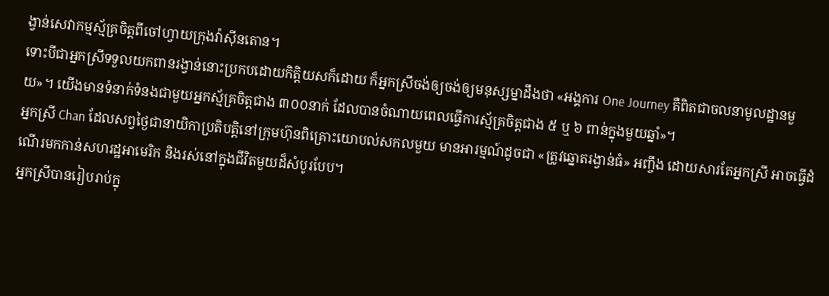ង្វាន់សេវាកម្មស្ម័គ្រចិត្តពីចៅហ្វាយក្រុងវ៉ាស៊ីនតោន។
ទោះបីជាអ្នកស្រីទទួលយកពានរង្វាន់នោះប្រកបដោយកិត្តិយសក៏ដោយ ក៏អ្នកស្រីចង់ឲ្យចង់ឲ្យមនុស្សម្នាដឹងថា «អង្គការ One Journey គឺពិតជាចលនាមូលដ្ឋានមួយ»។ យើងមានទំនាក់ទំនងជាមួយអ្នកស្ម័គ្រចិត្តជាង ៣០០នាក់ ដែលបានចំណាយពេលធ្វើការស្ម័គ្រចិត្តជាង ៥ ឬ ៦ ពាន់ក្នុងមួយឆ្នាំ»។
អ្នកស្រី Chan ដែលសព្វថ្ងៃជានាយិកាប្រតិបត្តិនៅក្រុមហ៊ុនពិគ្រោះយោបល់សកលមួយ មានអារម្មណ៍ដូចជា «ត្រូវឆ្នោតរង្វាន់ធំ» អញ្ចឹង ដោយសារតែអ្នកស្រី អាចធ្វើដំណើរមកកាន់សហរដ្ឋអាមេរិក និងរស់នៅក្នុងជីវិតមួយដ៏សំបូរបែប។
អ្នកស្រីបានរៀបរាប់ក្នុ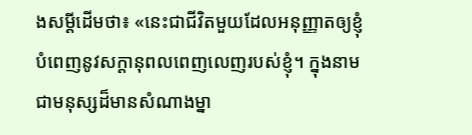ងសម្ដីដើមថា៖ «នេះជាជីវិតមួយដែលអនុញ្ញាតឲ្យខ្ញុំបំពេញនូវសក្ដានុពលពេញលេញរបស់ខ្ញុំ។ ក្នុងនាមជាមនុស្សដ៏មានសំណាងម្នា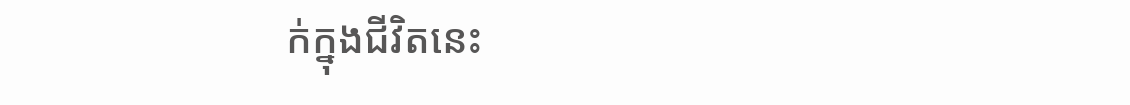ក់ក្នុងជីវិតនេះ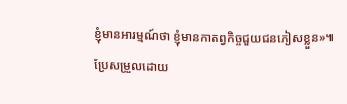ខ្ញុំមានអារម្មណ៍ថា ខ្ញុំមានកាតព្វកិច្ចជួយជនភៀសខ្លួន»៕
ប្រែសម្រួលដោយ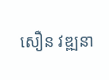សឿន វឌ្ឍនា